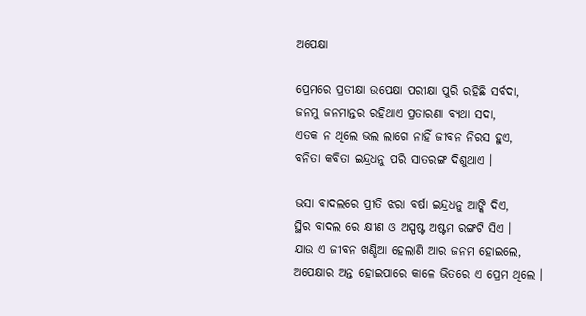ଅପେକ୍ଷା

ପ୍ରେମରେ ପ୍ରତୀକ୍ଷା ଉପେକ୍ଷା ପରୀକ୍ଷା ପୁରି ରହିଛି ସର୍ବଦା,
ଜନମୁ ଜନମାନ୍ତର ରହିଥାଏ ପ୍ରତାରଣା ବ୍ୟଥା ସଦା,
ଏତକ ନ ଥିଲେ ଭଲ ଲାଗେ ନାହିଁ ଜୀବନ ନିରସ ହୁଏ,
ବନିତା କବିତା ଇନ୍ଦ୍ରଧନୁ ପରି ସାତରଙ୍ଗ ଦିଶୁଥାଏ ।

ଭସା ବାଦଲରେ ପ୍ରୀତି ଝରା ବର୍ଷା ଇନ୍ଦ୍ରଧନୁ ଆଙ୍କି ଦିଏ,
ସ୍ଥିର ବାଦଲ ରେ କ୍ଷୀଣ ଓ ଅସ୍ପଷ୍ଟ ଅଷ୍ଟମ ରଙ୍ଗଟି ସିଏ ।
ଯାଉ ଏ ଜୀବନ ଖଣ୍ଡିଆ ହେଲାଣି ଆର ଜନମ ହୋଇଲେ,
ଅପେକ୍ଷାର ଅନ୍ତ ହୋଇପାରେ କାଳେ ଭିତରେ ଏ ପ୍ରେମ ଥିଲେ ।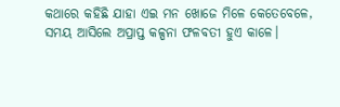କଥାରେ କହିଛି ଯାହା ଏଇ ମନ ଖୋଜେ ମିଳେ କେତେବେଳେ,
ସମୟ ଆସିଲେ ଅପ୍ରାପ୍ତ କଳ୍ପନା ଫଳବତୀ ହୁଏ କାଳେ।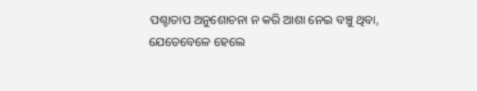ପଶ୍ଚାତାପ ଅନୁଶୋଚନା ନ କରି ଆଶା ନେଇ ବଞ୍ଚୁ ଥିବା,
ଯେତେବେଳେ ହେଲେ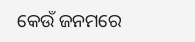କେଉଁ ଜନମରେ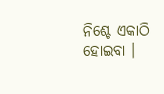ନିଶ୍ଚେ ଏକାଠି ହୋଇବା ।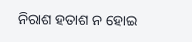ନିରାଶ ହତାଶ ନ ହୋଇ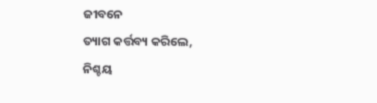ଜୀବନେ
ତ୍ୟାଗ କର୍ତ୍ତବ୍ୟ କରିଲେ,
ନିଶ୍ଚୟ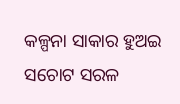କଳ୍ପନା ସାକାର ହୁଅଇ ସଚୋଟ ସରଳ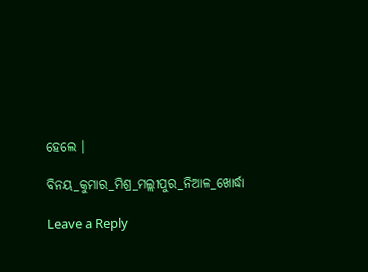ହେଲେ ।

ବିନୟ_କୁମାର_ମିଶ୍ର_ମଲ୍ଲୀପୁର_ନିଆଳ_ଖୋର୍ଦ୍ଧା

Leave a Reply